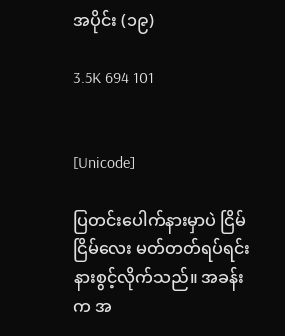အပိုင်း (၁၉)

3.5K 694 101


[Unicode]

ပြတင်းပေါက်နားမှာပဲ ငြိမ်ငြိမ်လေး မတ်တတ်ရပ်ရင်း နားစွင့်လိုက်သည်။ အခန်းက အ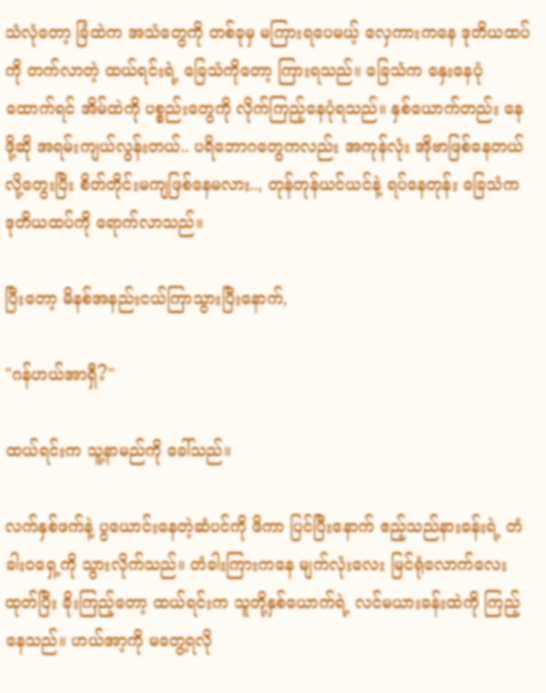သံလုံတော့ ခြံထဲက အသံတွေကို တစ်ခုမှ မကြားရပေမယ့် လှေကားကနေ ဒုတိယထပ်ကို တက်လာတဲ့ ထယ်ရင်းရဲ့ ခြေသံကိုတော့ ကြားရသည်။ ခြေသံက နှေးနေပုံထောက်ရင် အိမ်ထဲကို ပစ္စည်းတွေကို လိုက်ကြည့်နေပုံရသည်။ နှစ်ယောက်တည်း နေဖို့ဆို အရမ်းကျယ်လွန်းတယ်.. ပရိဘောဂတွေကလည်း အကုန်လုံး အိုဗာဖြစ်နေတယ်လို့တွေးပြီး စိတ်တိုင်းမကျဖြစ်နေမလား.., တုန်တုန်ယင်ယင်နဲ့ ရပ်နေတုန်း ခြေသံက ဒုတိယထပ်ကို ရောက်လာသည်။

ပြီးတော့ မိနစ်အနည်းငယ်ကြာသွားပြီးနောက်,

"ဂန်ဟယ်အာရှီ?"

ထယ်ရင်းက သူ့နာမည်ကို ခေါ်သည်။

လက်နှစ်ဖက်နဲ့ ပွယောင်းနေတဲ့ဆံပင်ကို ဖိကာ ပြင်ပြီးနောက် ဧည့်သည်နားခန်းရဲ့ တံခါးဝရှေ့ကို သွားလိုက်သည်။ တံခါးကြားကနေ မျက်လုံးလေး မြင်ရုံလောက်လေး ထုတ်ပြီး ခိုးကြည့်တော့ ထယ်ရင်းက သူတို့နှစ်ယောက်ရဲ့ လင်မယားခန်းထဲကို ကြည့်နေသည်။ ဟယ်အာ့ကို မတွေ့ရလို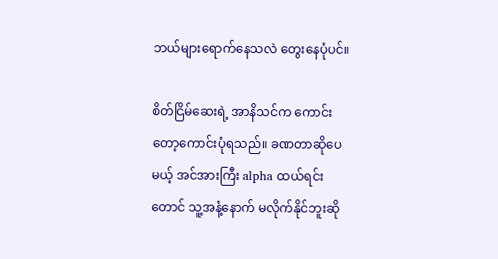ဘယ်များရောက်နေသလဲ တွေးနေပုံပင်။

စိတ်ငြိမ်ဆေးရဲ့ အာနိသင်က ကောင်းတော့ကောင်းပုံရသည်။ ခဏတာဆိုပေမယ့် အင်အားကြီး alpha ထယ်ရင်းတောင် သူ့အနံ့နောက် မလိုက်နိုင်ဘူးဆို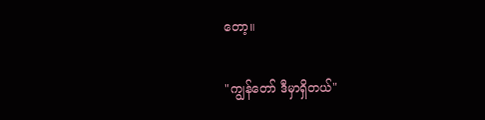တော့။

"ကျွန်တော် ဒီမှာရှိတယ်"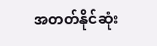အတတ်နိုင်ဆုံး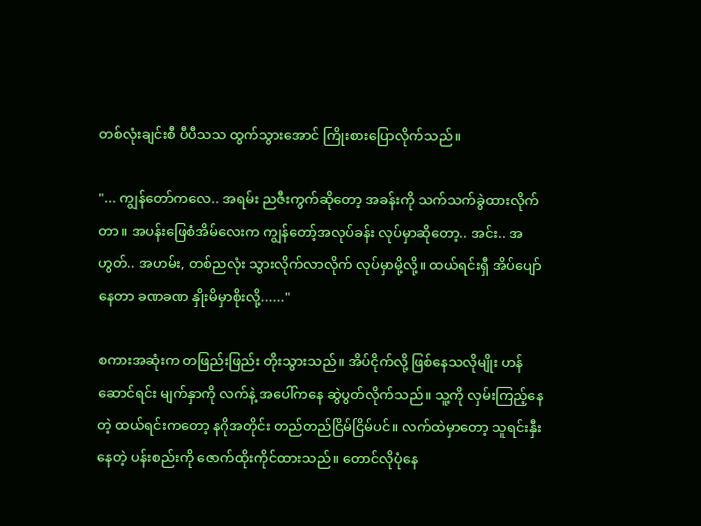တစ်လုံးချင်းစီ ပီပီသသ ထွက်သွားအောင် ကြိုးစားပြောလိုက်သည်။

"... ကျွန်တော်ကလေ.. အရမ်း ညဇီးကွက်ဆိုတော့ အခန်းကို သက်သက်ခွဲထားလိုက်တာ။ အပန်းဖြေစံအိမ်လေးက ကျွန်တော့်အလုပ်ခန်း လုပ်မှာဆိုတော့.. အင်း.. အဟွတ်.. အဟမ်း, တစ်ညလုံး သွားလိုက်လာလိုက် လုပ်မှာမို့လို့။ ထယ်ရင်းရှီ အိပ်ပျော်နေတာ ခဏခဏ နှိုးမိမှာစိုးလို့......"

စကားအဆုံးက တဖြည်းဖြည်း တိုးသွားသည်။ အိပ်ငိုက်လို့ ဖြစ်နေသလိုမျိုး ဟန်ဆောင်ရင်း မျက်နှာကို လက်နဲ့ အပေါ်ကနေ ဆွဲပွတ်လိုက်သည်။ သူ့ကို လှမ်းကြည့်နေတဲ့ ထယ်ရင်းကတော့ နဂိုအတိုင်း တည်တည်ငြိမ်ငြိမ်ပင်။ လက်ထဲမှာတော့ သူရင်းနှီးနေတဲ့ ပန်းစည်းကို ဇောက်ထိုးကိုင်ထားသည်။ တောင်လိုပုံနေ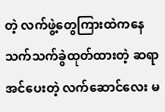တဲ့ လက်ဖွဲ့တွေကြားထဲကနေ သက်သက်ခွဲထုတ်ထားတဲ့ ဆရာအင်ပေးတဲ့ လက်ဆောင်လေး မ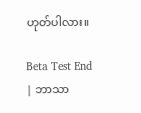ဟုတ်ပါလား။

Beta Test End | ဘာသာ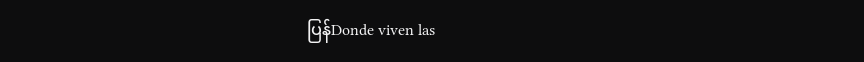ပြန်Donde viven las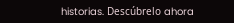historias. Descúbrelo ahora